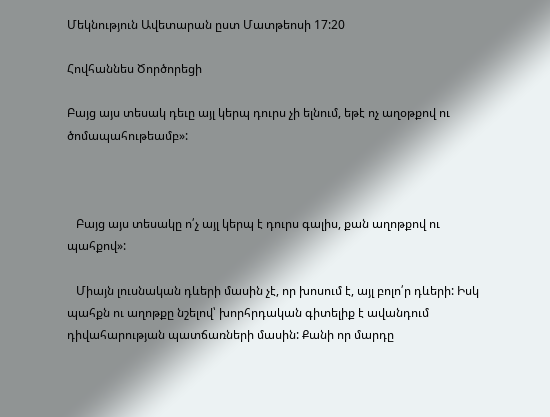Մեկնություն Ավետարան ըստ Մատթեոսի 17:20

Հովհաննես Ծործորեցի

Բայց այս տեսակ դեւը այլ կերպ դուրս չի ելնում, եթէ ոչ աղօթքով ու ծոմապահութեամբ»:



   Բայց այս տեսակը ո՛չ այլ կերպ է դուրս գալիս, քան աղոթքով ու պահքով»:

   Միայն լուսնական դևերի մասին չէ, որ խոսում է, այլ բոլո՛ր դևերի: Իսկ պահքն ու աղոթքը նշելով՝ խորհրդական գիտելիք է ավանդում դիվահարության պատճառների մասին: Քանի որ մարդը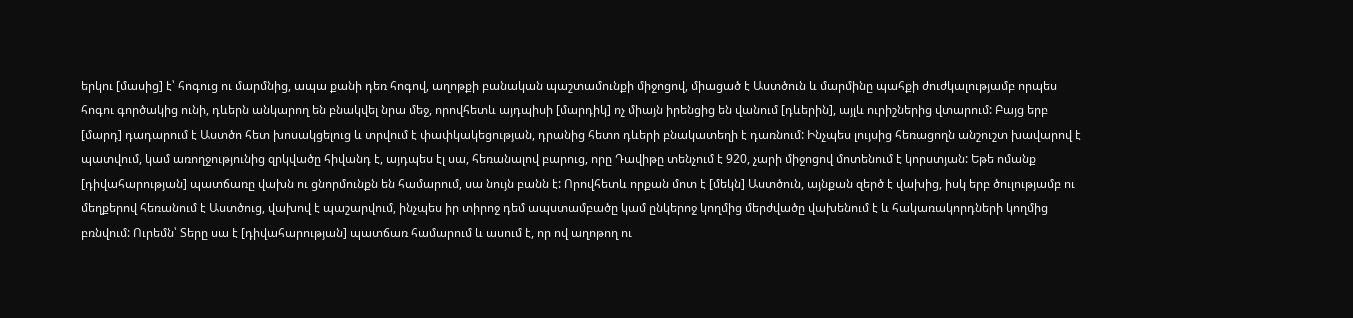երկու [մասից] է՝ հոգուց ու մարմնից, ապա քանի դեռ հոգով, աղոթքի բանական պաշտամունքի միջոցով, միացած է Աստծուն և մարմինը պահքի ժուժկալությամբ որպես հոգու գործակից ունի, դևերն անկարող են բնակվել նրա մեջ, որովհետև այդպիսի [մարդիկ] ոչ միայն իրենցից են վանում [դևերին], այլև ուրիշներից վտարում: Բայց երբ [մարդ] դադարում է Աստծո հետ խոսակցելուց և տրվում է փափկակեցության, դրանից հետո դևերի բնակատեղի է դառնում: Ինչպես լույսից հեռացողն անշուշտ խավարով է պատվում, կամ առողջությունից զրկվածը հիվանդ է, այդպես էլ սա, հեռանալով բարուց, որը Դավիթը տենչում է 920, չարի միջոցով մոտենում է կորստյան: Եթե ոմանք [դիվահարության] պատճառը վախն ու ցնորմունքն են համարում, սա նույն բանն է: Որովհետև որքան մոտ է [մեկն] Աստծուն, այնքան զերծ է վախից, իսկ երբ ծուլությամբ ու մեղքերով հեռանում է Աստծուց, վախով է պաշարվում, ինչպես իր տիրոջ դեմ ապստամբածը կամ ընկերոջ կողմից մերժվածը վախենում է և հակառակորդների կողմից բռնվում: Ուրեմն՝ Տերը սա է [դիվահարության] պատճառ համարում և ասում է, որ ով աղոթող ու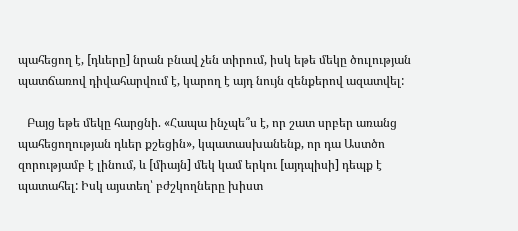պահեցող է, [դևերը] նրան բնավ չեն տիրում, իսկ եթե մեկը ծուլության պատճառով դիվահարվում է, կարող է այդ նույն զենքերով ազատվել:

   Բայց եթե մեկը հարցնի. «Հապա ինչպե՞ս է, որ շատ սրբեր առանց պահեցողության դևեր քշեցին», կպատասխանենք, որ դա Աստծո զորությամբ է լինում, և [միայն] մեկ կամ երկու [այդպիսի] դեպք է պատահել: Իսկ այստեղ՝ բժշկողները խիստ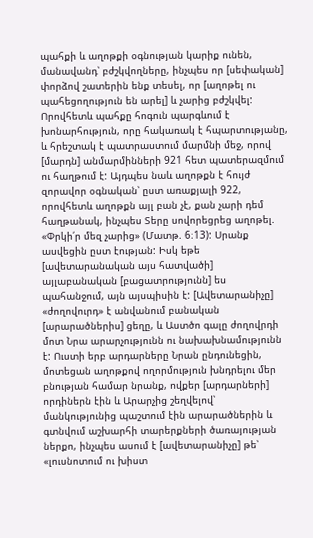պահքի և աղոթքի օգնության կարիք ունեն, մանավանդ՝ բժշկվողները, ինչպես որ [սեփական] փորձով շատերին ենք տեսել, որ [աղոթել ու պահեցողություն են արել] և չարից բժշկվել: Որովհետև պահքը հոգուն պարգևում է խոնարհություն, որը հակառակ է հպարտությանը, և հրեշտակ է պատրաստում մարմնի մեջ, որով [մարդն] անմարմինների 921 հետ պատերազմում ու հաղթում է: Այդպես նաև աղոթքն է հույժ զորավոր օգնական՝ ըստ առաքյալի 922, որովհետև աղոթքն այլ բան չէ, քան չարի դեմ հաղթանակ, ինչպես Տերը սովորեցրեց աղոթել. «Փրկի՛ր մեզ չարից» (Մատթ. 6։13): Սրանք ասվեցին ըստ էության: Իսկ եթե [ավետարանական այս հատվածի] այլաբանական [բացատրությունն] ես պահանջում, այն այսպիսին է: [Ավետարանիչը] «ժողովուրդ» է անվանում բանական [արարածներիս] ցեղը, և Աստծո գալը ժողովրդի մոտ Նրա արարչությունն ու նախախնամությունն է: Ուստի երբ արդարները Նրան ընդունեցին, մոտեցան աղոթքով ողորմություն խնդրելու մեր բնության համար նրանք, ովքեր [արդարների] որդիներն էին և Արարչից շեղվելով՝ մանկությունից պաշտում էին արարածներին և գտնվում աշխարհի տարերքների ծառայության ներքո, ինչպես ասում է [ավետարանիչը] թե՝ «լուսնոտում ու խիստ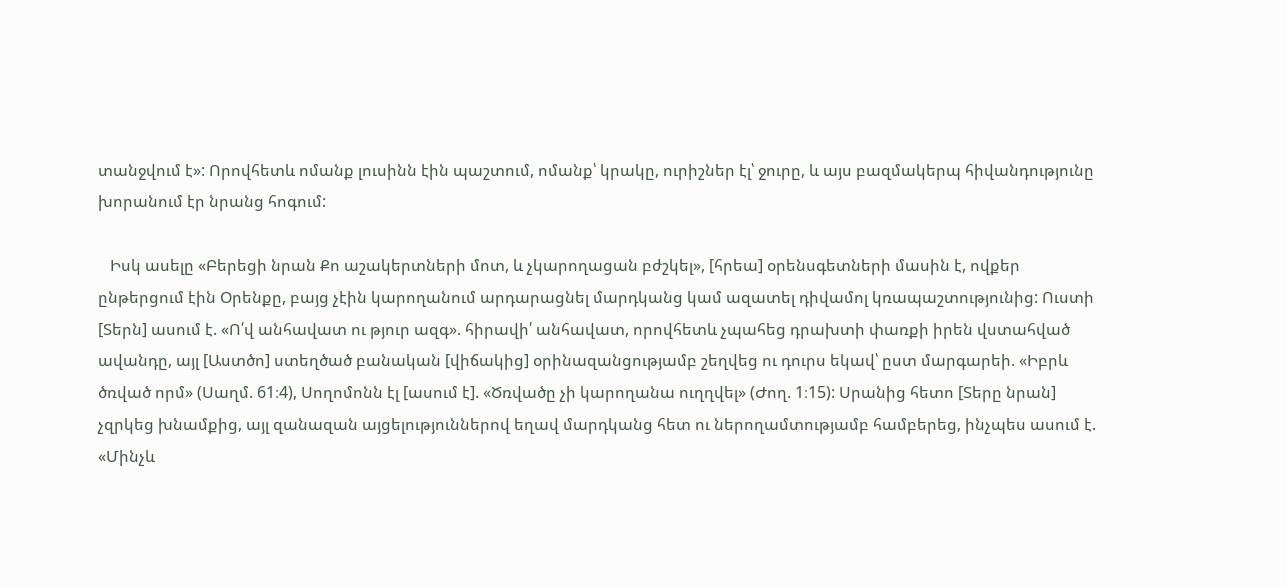տանջվում է»: Որովհետև ոմանք լուսինն էին պաշտում, ոմանք՝ կրակը, ուրիշներ էլ՝ ջուրը, և այս բազմակերպ հիվանդությունը խորանում էր նրանց հոգում:

   Իսկ ասելը «Բերեցի նրան Քո աշակերտների մոտ, և չկարողացան բժշկել», [հրեա] օրենսգետների մասին է, ովքեր ընթերցում էին Օրենքը, բայց չէին կարողանում արդարացնել մարդկանց կամ ազատել դիվամոլ կռապաշտությունից: Ուստի [Տերն] ասում է. «Ո՛վ անհավատ ու թյուր ազգ». հիրավի՛ անհավատ, որովհետև չպահեց դրախտի փառքի իրեն վստահված ավանդը, այլ [Աստծո] ստեղծած բանական [վիճակից] օրինազանցությամբ շեղվեց ու դուրս եկավ՝ ըստ մարգարեի. «Իբրև ծռված որմ» (Սաղմ. 61։4), Սողոմոնն էլ [ասում է]. «Ծռվածը չի կարողանա ուղղվել» (Ժող. 1։15): Սրանից հետո [Տերը նրան] չզրկեց խնամքից, այլ զանազան այցելություններով եղավ մարդկանց հետ ու ներողամտությամբ համբերեց, ինչպես ասում է. «Մինչև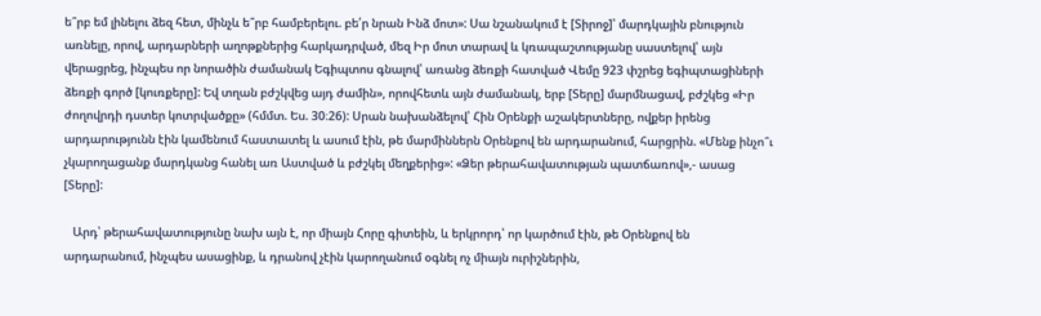ե՞րբ եմ լինելու ձեզ հետ, մինչև ե՞րբ համբերելու. բե՛ր նրան Ինձ մոտ»: Սա նշանակում է [Տիրոջ]՝ մարդկային բնություն առնելը, որով, արդարների աղոթքներից հարկադրված, մեզ Իր մոտ տարավ և կռապաշտությանը սաստելով՝ այն վերացրեց, ինչպես որ նորածին ժամանակ Եգիպտոս գնալով՝ առանց ձեռքի հատված Վեմը 923 փշրեց եգիպտացիների ձեռքի գործ [կուռքերը]: Եվ տղան բժշկվեց այդ ժամին», որովհետև այն ժամանակ, երբ [Տերը] մարմնացավ, բժշկեց «Իր ժողովրդի դստեր կոտրվածքը» (հմմտ. Ես. 30։26): Սրան նախանձելով՝ Հին Օրենքի աշակերտները, ովքեր իրենց արդարությունն էին կամենում հաստատել և ասում էին, թե մարմիններն Օրենքով են արդարանում, հարցրին. «Մենք ինչո՞ւ չկարողացանք մարդկանց հանել առ Աստված և բժշկել մեղքերից»: «Ձեր թերահավատության պատճառով»,- ասաց [Տերը]:

   Արդ՝ թերահավատությունը նախ այն է, որ միայն Հորը գիտեին, և երկրորդ՝ որ կարծում էին, թե Օրենքով են արդարանում, ինչպես ասացինք, և դրանով չէին կարողանում օգնել ոչ միայն ուրիշներին,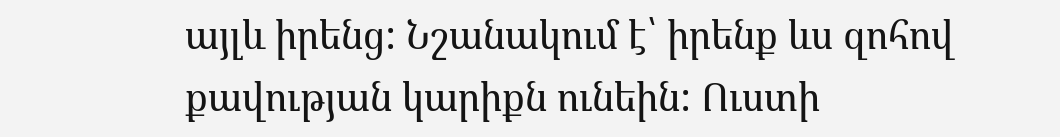այլև իրենց: Նշանակում է՝ իրենք ևս զոհով քավության կարիքն ունեին: Ուստի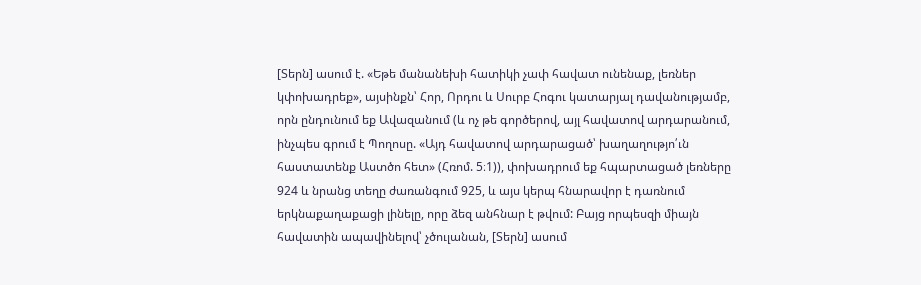[Տերն] ասում է. «Եթե մանանեխի հատիկի չափ հավատ ունենաք, լեռներ կփոխադրեք», այսինքն՝ Հոր, Որդու և Սուրբ Հոգու կատարյալ դավանությամբ, որն ընդունում եք Ավազանում (և ոչ թե գործերով, այլ հավատով արդարանում, ինչպես գրում է Պողոսը. «Այդ հավատով արդարացած՝ խաղաղությո՛ւն հաստատենք Աստծո հետ» (Հռոմ. 5։1)), փոխադրում եք հպարտացած լեռները 924 և նրանց տեղը ժառանգում 925, և այս կերպ հնարավոր է դառնում երկնաքաղաքացի լինելը, որը ձեզ անհնար է թվում: Բայց որպեսզի միայն հավատին ապավինելով՝ չծուլանան, [Տերն] ասում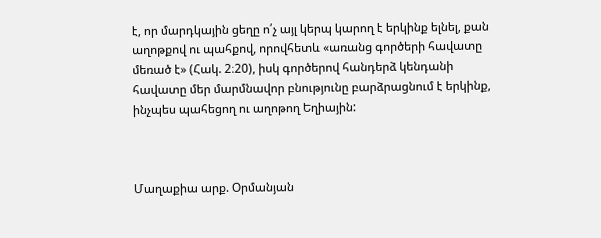է, որ մարդկային ցեղը ո՛չ այլ կերպ կարող է երկինք ելնել, քան աղոթքով ու պահքով, որովհետև «առանց գործերի հավատը մեռած է» (Հակ. 2։20), իսկ գործերով հանդերձ կենդանի հավատը մեր մարմնավոր բնությունը բարձրացնում է երկինք, ինչպես պահեցող ու աղոթող Եղիային:



Մաղաքիա արք. Օրմանյան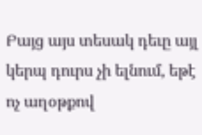Բայց այս տեսակ դեւը այլ կերպ դուրս չի ելնում, եթէ ոչ աղօթքով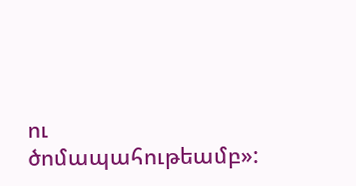ու ծոմապահութեամբ»: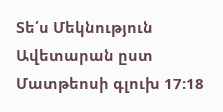Տե՛ս Մեկնություն Ավետարան ըստ Մատթեոսի գլուխ 17:18